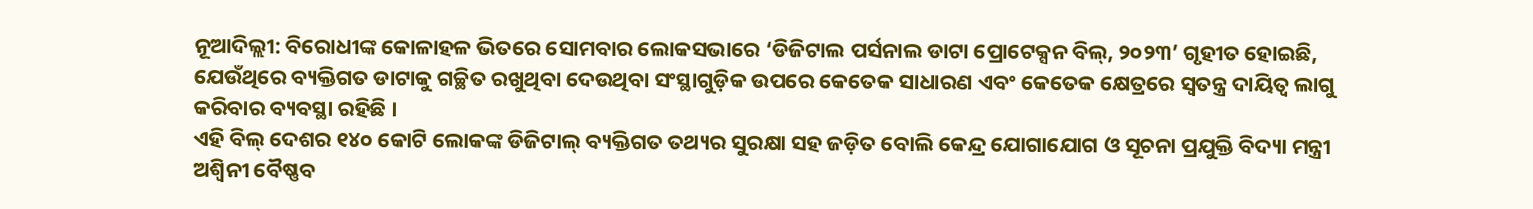ନୂଆଦିଲ୍ଲୀ: ବିରୋଧୀଙ୍କ କୋଳାହଳ ଭିତରେ ସୋମବାର ଲୋକସଭାରେ ‘ଡିଜିଟାଲ ପର୍ସନାଲ ଡାଟା ପ୍ରୋଟେକ୍ସନ ବିଲ୍, ୨୦୨୩’ ଗୃହୀତ ହୋଇଛି, ଯେଉଁଥିରେ ବ୍ୟକ୍ତିଗତ ଡାଟାକୁ ଗଚ୍ଛିତ ରଖୁଥିବା ଦେଉଥିବା ସଂସ୍ଥାଗୁଡ଼ିକ ଉପରେ କେତେକ ସାଧାରଣ ଏବଂ କେତେକ କ୍ଷେତ୍ରରେ ସ୍ୱତନ୍ତ୍ର ଦାୟିତ୍ୱ ଲାଗୁ କରିବାର ବ୍ୟବସ୍ଥା ରହିଛି ।
ଏହି ବିଲ୍ ଦେଶର ୧୪୦ କୋଟି ଲୋକଙ୍କ ଡିଜିଟାଲ୍ ବ୍ୟକ୍ତିଗତ ତଥ୍ୟର ସୁରକ୍ଷା ସହ ଜଡ଼ିତ ବୋଲି କେନ୍ଦ୍ର ଯୋଗାଯୋଗ ଓ ସୂଚନା ପ୍ରଯୁକ୍ତି ବିଦ୍ୟା ମନ୍ତ୍ରୀ ଅଶ୍ୱିନୀ ବୈଷ୍ଣବ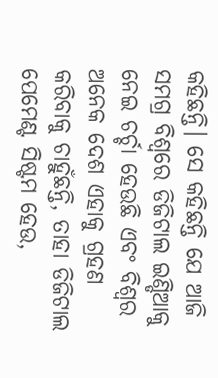କହିଛନ୍ତି। ସେ କହିଛନ୍ତି ଯେ ଆଜି ସମଗ୍ର ବିଶ୍ୱରେ ଡିଜିଟାଲ ଇଣ୍ଡିଆକୁ ନେଇ ଚର୍ଚ୍ଚା ହେଉଛି ଏବଂ ବିଶ୍ୱର ଅନେକ ଦେଶ ଏହାକୁ ଗ୍ରହଣ କରିବାକୁ ଚାହୁଁଛନ୍ତି, ତାହା ଡିଜିଟାଲ ପେମେଣ୍ଟ ସିଷ୍ଟମ ହେଉ,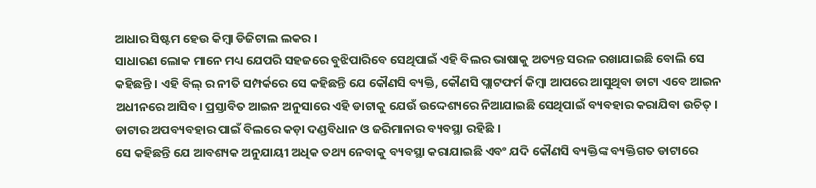ଆଧାର ସିଷ୍ଟମ ହେଉ କିମ୍ବା ଡିଜିଟାଲ ଲକର ।
ସାଧାରଣ ଲୋକ ମାନେ ମଧ୍ୟ ଯେପରି ସହଜରେ ବୁଝିପାରିବେ ସେଥିପାଇଁ ଏହି ବିଲର ଭାଷାକୁ ଅତ୍ୟନ୍ତ ସରଳ ରଖାଯାଇଛି ବୋଲି ସେ କହିଛନ୍ତି । ଏହି ବିଲ୍ ର ନୀତି ସମ୍ପର୍କରେ ସେ କହିଛନ୍ତି ଯେ କୌଣସି ବ୍ୟକ୍ତି, କୌଣସି ପ୍ଲାଟଫର୍ମ କିମ୍ବା ଆପରେ ଆସୁଥିବା ଡାଟା ଏବେ ଆଇନ ଅଧୀନରେ ଆସିବ। ପ୍ରସ୍ତାବିତ ଆଇନ ଅନୁସାରେ ଏହି ଡାଟାକୁ ଯେଉଁ ଉଦ୍ଦେଶ୍ୟରେ ନିଆଯାଇଛି ସେଥିପାଇଁ ବ୍ୟବହାର କରାଯିବା ଉଚିତ୍ । ଡାଟାର ଅପବ୍ୟବହାର ପାଇଁ ବିଲରେ କଡ଼ା ଦଣ୍ଡବିଧାନ ଓ ଜରିମାନାର ବ୍ୟବସ୍ଥା ରହିଛି ।
ସେ କହିଛନ୍ତି ଯେ ଆବଶ୍ୟକ ଅନୁଯାୟୀ ଅଧିକ ତଥ୍ୟ ନେବାକୁ ବ୍ୟବସ୍ଥା କରାଯାଇଛି ଏବଂ ଯଦି କୌଣସି ବ୍ୟକ୍ତିଙ୍କ ବ୍ୟକ୍ତିଗତ ଡାଟାରେ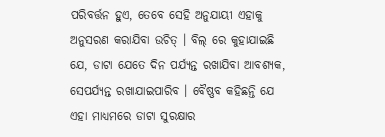ପରିବର୍ତ୍ତନ ହୁଏ, ତେବେ ସେହି ଅନୁଯାୟୀ ଏହାକୁ ଅନୁସରଣ କରାଯିବା ଉଚିତ୍ । ବିଲ୍ ରେ କୁହାଯାଇଛି ଯେ, ଡାଟା ଯେତେ ଦିନ ପର୍ଯ୍ୟନ୍ତ ରଖାଯିବା ଆବଶ୍ୟକ, ସେପର୍ଯ୍ୟନ୍ତ ରଖାଯାଇପାରିବ । ବୈଷ୍ଣବ କହିଛନ୍ତି ଯେ ଏହା ମାଧ୍ୟମରେ ଡାଟା ସୁରକ୍ଷାର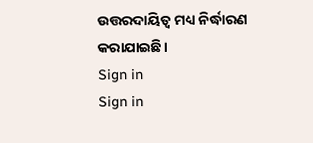ଉତ୍ତରଦାୟିତ୍ୱ ମଧ୍ୟ ନିର୍ଦ୍ଧାରଣ କରାଯାଇଛି।
Sign in
Sign in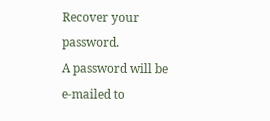Recover your password.
A password will be e-mailed to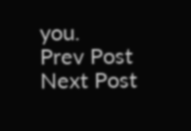you.
Prev Post
Next Post